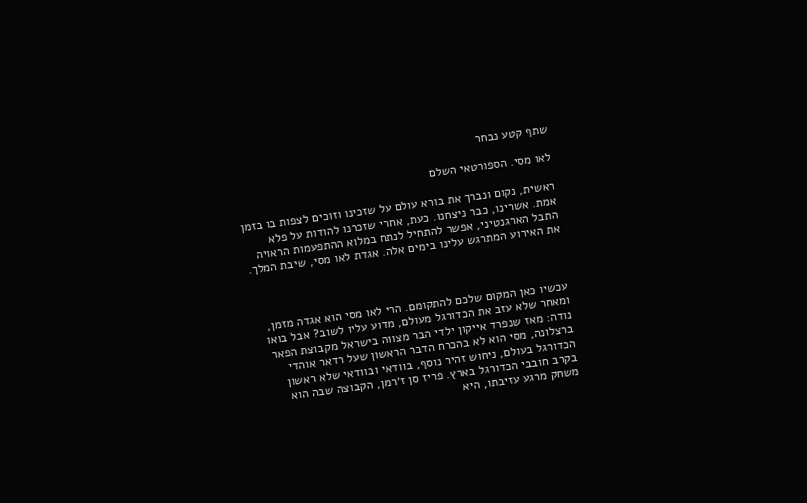שתף קטע נבחר

לאו מסי. הספורטאי השלם

ראשית, נקום ונברך את בורא עולם על שזכינו וזוכים לצפות בו בזמן אמת. אשרינו, כבר ניצחנו. כעת, אחרי שזכרנו להודות על פלא התבל הארגנטיני, אפשר להתחיל לנתח במלוא ההתפעמות הראויה את האירוע המתרגש עלינו בימים אלה. אגדת לאו מסי, שיבת המלך.



עכשיו כאן המקום שלכם להתקומם. הרי לאו מסי הוא אגדה מזמן, ומאחר שלא עזב את הכדורגל מעולם, מדוע עליו לשוב? אבל בואו נודה: מאז שנפרד אייקון ילדי הבר מצווה בישראל מקבוצת הפאר ברצלונה, מסי הוא לא בהכרח הדבר הראשון שעל רדאר אוהדי הכדורגל בעולם, ניחוש זהיר נוסף, בוודאי ובוודאי שלא ראשון בקרב חובבי הכדורגל בארץ. פריז סן ז׳רמן, הקבוצה שבה הוא משחק מרגע עזיבתו, היא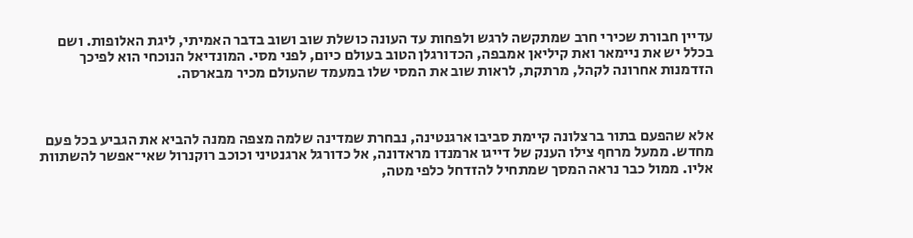עדיין חבורת שכירי חרב שמתקשה לרגש ולפחות עד העונה כושלת שוב ושוב בדבר האמיתי, ליגת האלופות. ושם בכלל יש את ניימאר ואת קיליאן אמבפה, הכדורגלן הטוב בעולם כיום, לפני מסי. המונדיאל הנוכחי הוא לפיכך הזדמנות אחרונה לקהל, מרתקת, לראות שוב את המסי שלו במעמד שהעולם מכיר מבארסה.



אלא שהפעם בתור ברצלונה קיימת סביבו ארגנטינה, נבחרת שמדינה שלמה מצפה ממנה להביא את הגביע בכל פעם מחדש. ממעל מרחף צילו הענק של דייגו ארמנדו מראדונה, אל כדורגל ארגנטיני וכוכב רוקנרול שאי־אפשר להשתוות אליו. ממול כבר נראה המסך שמתחיל להזדחל כלפי מטה,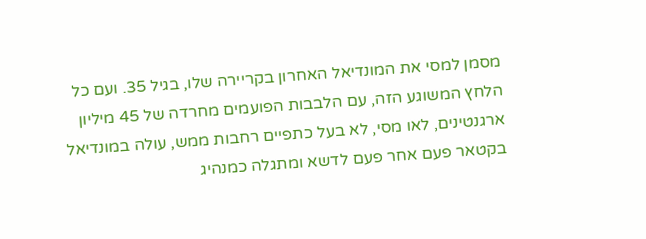מסמן למסי את המונדיאל האחרון בקריירה שלו, בגיל 35. ועם כל הלחץ המשוגע הזה, עם הלבבות הפועמים מחרדה של 45 מיליון ארגנטינים, לאו מסי, לא בעל כתפיים רחבות ממש, עולה במונדיאל בקטאר פעם אחר פעם לדשא ומתגלה כמנהיג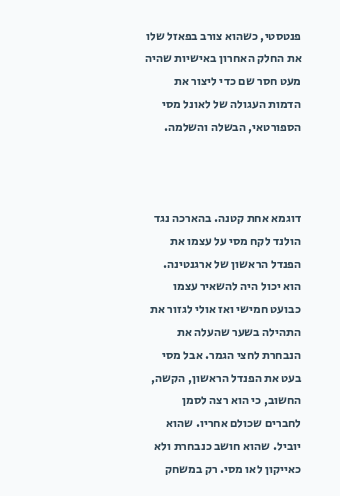פנטסטי, כשהוא צורב בפאזל שלו את החלק האחרון באישיות שהיה מעט חסר שם כדי ליצור את הדמות העגולה של לאונל מסי הספורטאי, הבשלה והשלמה.



דוגמא אחת קטנה. בהארכה נגד הולנד לקח מסי על עצמו את הפנדל הראשון של ארגנטינה. הוא יכול היה להשאיר עצמו כבועט חמישי ואז אולי לגזור את התהילה בשער שהעלה את הנבחרת לחצי הגמר. אבל מסי בעט את הפנדל הראשון, הקשה, החשוב, כי הוא רצה לסמן לחברים שכולם אחריו. שהוא יוביל. שהוא חושב כנבחרת ולא כאייקון לאו מסי. רק במשחק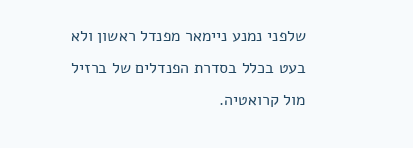שלפני נמנע ניימאר מפנדל ראשון ולא בעט בכלל בסדרת הפנדלים של ברזיל מול קרואטיה.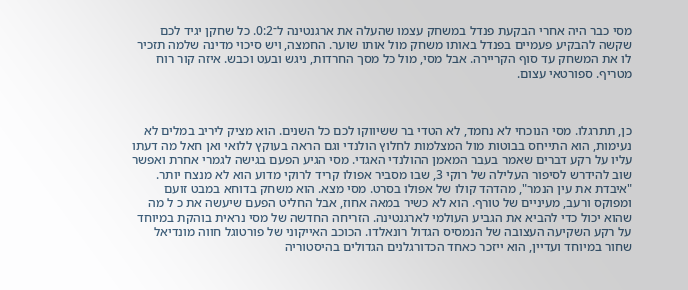מסי כבר היה אחרי הבקעת פנדל במשחק עצמו שהעלה את ארגנטינה ל־0:2. כל שחקן יגיד לכם שקשה להבקיע פעמיים בפנדל באותו משחק מול אותו שוער. החמצה, ויש סיכוי מדינה שלמה תזכיר לו את המשחק עד סוף הקריירה. אבל מסי, מול כל מסך החרדות, ניגש ובעט וכבש. איזה קור רוח מטריף. ספורטאי עצום.



כן, תתרגלו. מסי הנוכחי לא נחמד, לא הטדי בר ששיווקו לכם כל השנים. הוא מציק ליריב במלים לא נעימות, הוא התייחס בבוטות מול המצלמות לחלוץ הולנדי וגם הראה בעוקץ ללואי ואן חאל מה דעתו עליו על רקע דברים שאמר בעבר המאמן ההולנדי האגדי. מסי הגיע הפעם בגישה לגמרי אחרת ואפשר שוב להידרש לסיפור העלילה של רוקי 3, שבו מסביר אפולו קריד לרוקי מדוע הוא לא מנצח יותר. "איבדת את עין הנמר", מהדהד קולו של אפולו בסרט. מסי מצא. הוא משחק בדוחא במבט זועם ומפוקס ורעב, מעיניים של טורף. הוא לא כשיר במאה אחוז, אבל החליט הפעם שיעשה את כ ל מה שהוא יכול כדי להביא את הגביע העולמי לארגנטינה. הזריחה החדשה של מסי נראית בוהקת במיוחד על רקע השקיעה העצובה של הנמסיס הגדול רונאלדו. הכוכב האייקוני של פורטוגל חווה מונדיאל שחור במיוחד ועדיין, הוא ייזכר כאחד הכדורגלנים הגדולים בהיסטוריה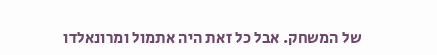של המשחק. אבל כל זאת היה אתמול ומרונאלדו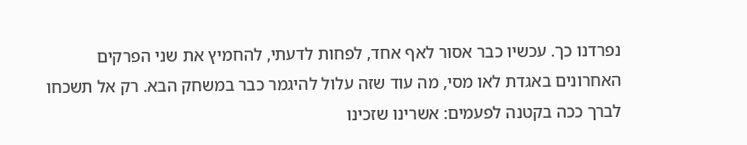נפרדנו כך. עכשיו כבר אסור לאף אחד, לפחות לדעתי, להחמיץ את שני הפרקים האחרונים באגדת לאו מסי, מה עוד שזה עלול להיגמר כבר במשחק הבא. רק אל תשכחו לברך ככה בקטנה לפעמים: אשרינו שזכינו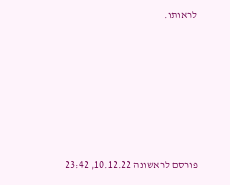לראותו.









פורסם לראשונה 10.12.22, 23:42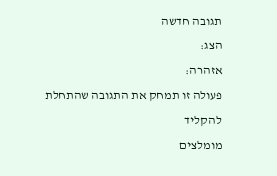תגובה חדשה
הצג:
אזהרה:
פעולה זו תמחק את התגובה שהתחלת להקליד
מומלצים